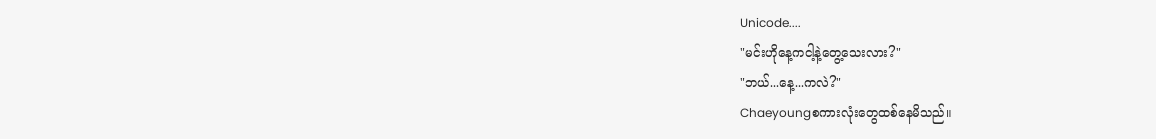Unicode....
"မင်းဟိုနေ့ကငါ့နဲ့တွေ့သေးလား?"
"ဘယ်...နေ့...ကလဲ?"
Chaeyoungစကားလုံးတွေထစ်နေမိသည်။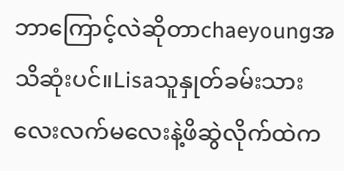ဘာကြောင့်လဲဆိုတာchaeyoungအသိဆုံးပင်။Lisaသူနှုတ်ခမ်းသားလေးလက်မလေးနဲ့ဖိဆွဲလိုက်ထဲက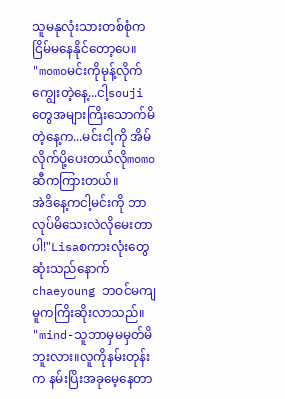သူမနုလုံးသားတစ်စုံကငြိမ်မနေနိုင်တော့ပေ။
"momoမင်းကိုမုန့်လိုက်ကျွေးတဲ့နေ့...ငါ့souji တွေအများကြိးသောက်မိတဲ့နေ့က...မင်းငါ့ကို အိမ်လိုက်ပို့ပေးတယ်လိုmomoဆီကကြားတယ်။
အဲဒိနေ့ကငါ့မင်းကို ဘာလုပ်မိသေးလဲလိုမေးတာပါ!"Lisaစကားလုံးတွေဆုံးသည်နောက်chaeyoung ဘဝင်မကျမူကကြိးဆိုးလာသည်။
"mind-သူဘာမှမမှတ်မိဘူးလား။လူကိုနမ်းတုန်း က နမ်းပြိးအခုမေ့နေတာ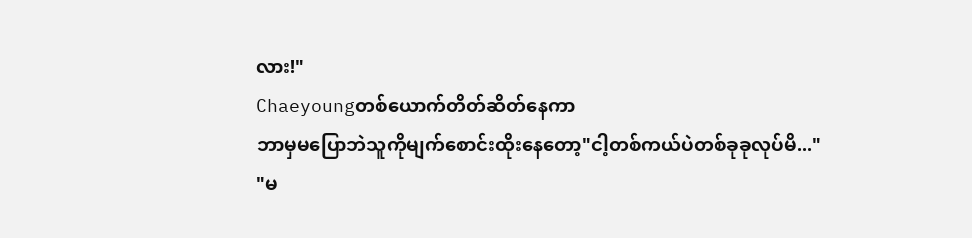လား!"
Chaeyoungတစ်ယောက်တိတ်ဆိတ်နေကာ
ဘာမှမပြောဘဲသူကိုမျက်စောင်းထိုးနေတော့"ငါ့တစ်ကယ်ပဲတစ်ခုခုလုပ်မိ..."
"မ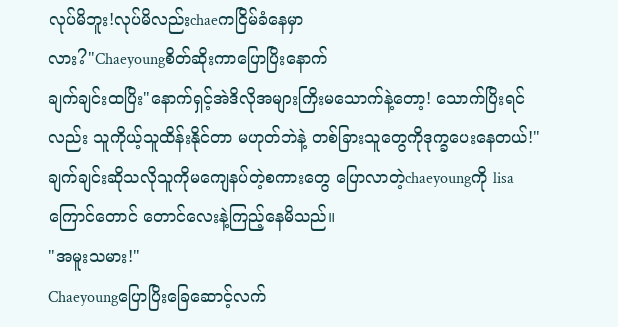လုပ်မိဘူး!လုပ်မိလည်းchaeကငြိမ်ခံနေမှာ
လား?"Chaeyoungစိတ်ဆိုးကာပြောပြိးနောက်
ချက်ချင်းထပြိး"နောက်ရှင့်အဲဒိလိုအများကြိးမသောက်နဲ့တော့! သောက်ပြိးရင်လည်း သူကိုယ့်သူထိန်းနိုင်တာ မဟုတ်ဘဲနဲ့ တစ်ခြားသူတွေကိုဒုက္ခပေးနေတယ်!"
ချက်ချင်းဆိုသလိုသူကိုမကျေနပ်တဲ့စကားတွေ ပြောလာတဲ့chaeyoungကို lisaကြောင်တောင် တောင်လေးနဲ့ကြည့်နေမိသည်။
"အမူးသမား!"
Chaeyoungပြောပြိးခြေဆောင့်လက်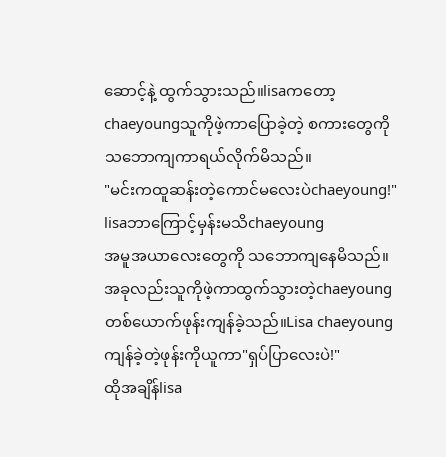ဆောင့်နဲ့ ထွက်သွားသည်။lisaကတော့chaeyoungသူကိုဖဲ့ကာပြောခဲ့တဲ့ စကားတွေကိုသဘောကျကာရယ်လိုက်မိသည်။
"မင်းကထူဆန်းတဲ့ကောင်မလေးပဲchaeyoung!"
lisaဘာကြောင့်မှန်းမသိchaeyoung
အမူအယာလေးတွေကို သဘောကျနေမိသည်။
အခုလည်းသူကိုဖဲ့ကာထွက်သွားတဲ့chaeyoung တစ်ယောက်ဖုန်းကျန်ခဲ့သည်။Lisa chaeyoungကျန်ခဲ့တဲ့ဖုန်းကိုယူကာ"ရှပ်ပြာလေးပဲ!"
ထိုအချိန်lisa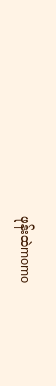ဖုန်းထဲmomo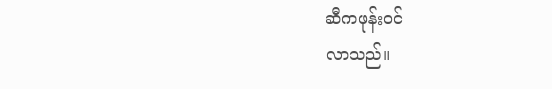ဆီကဖုန်းဝင်
လာသည်။